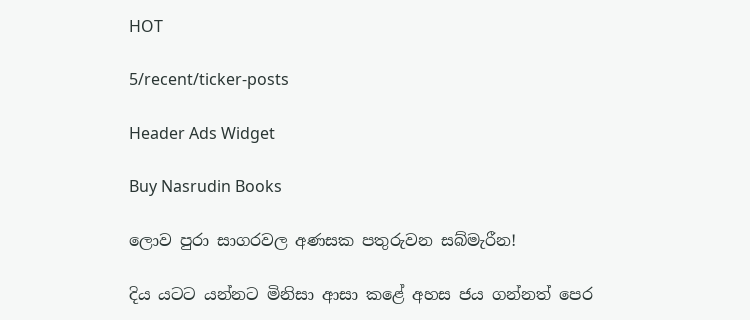HOT

5/recent/ticker-posts

Header Ads Widget

Buy Nasrudin Books

ලොව පුරා සාගරවල අණසක පතුරුවන සබ්මැරීන!

දිය යටට යන්නට මිනිසා ආසා කළේ අහස ජය ගන්නත් පෙර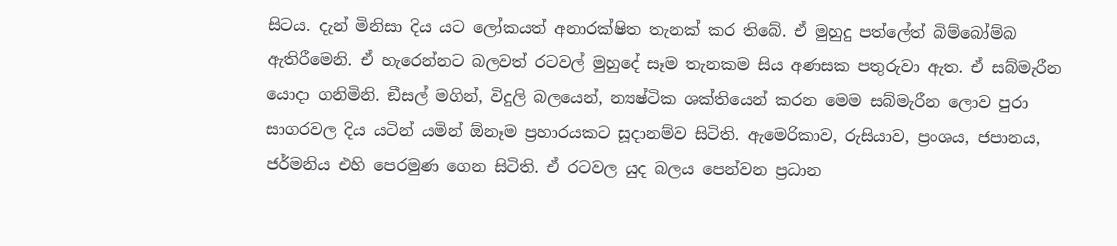සිටය. දැන් මිනිසා දිය යට ලෝකයත් අනාරක්ෂිත තැනක් කර තිබේ. ඒ මුහුදු පත්ලේත් බිම්බෝම්බ ඇතිරීමෙනි. ඒ හැරෙන්නට බලවත් රටවල් මුහුදේ සෑම තැනකම සිය අණසක පතුරුවා ඇත. ඒ සබ්මැරීන යොදා ගනිමිනි. ඞීසල් මගින්, විදුලි බලයෙන්, න්‍යෂ්ටික ශක්තියෙන් කරන මෙම සබ්මැරීන ලොව පුරා සාගරවල දිය යටින් යමින් ඕනෑම ප්‍රහාරයකට සූදානම්ව සිටිති. ඇමෙරිකාව, රුසියාව, ප්‍රංශය, ජපානය, ජර්මනිය එහි පෙරමුණ ගෙන සිටිති. ඒ රටවල යුද බලය පෙන්වන ප්‍රධාන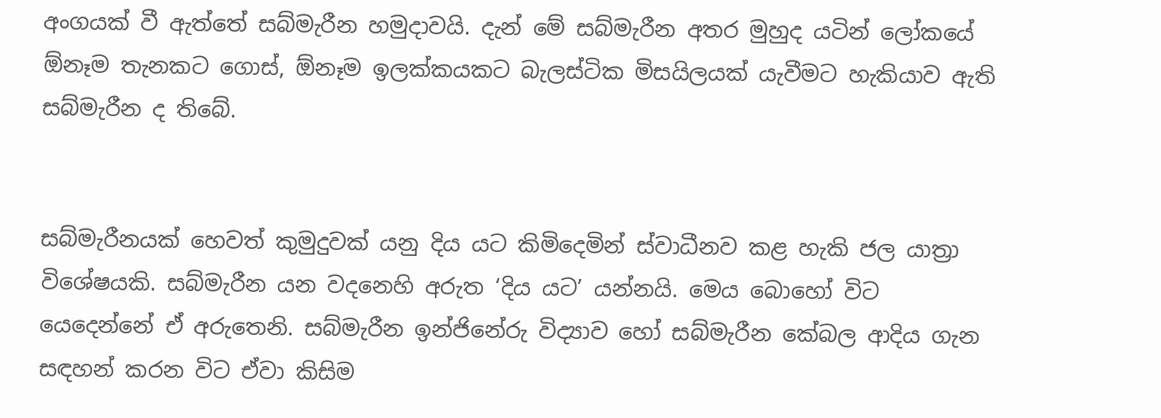අංගයක් වී ඇත්තේ සබ්මැරීන හමුදාවයි. දැන් මේ සබ්මැරීන අතර මුහුද යටින් ලෝකයේ ඕනෑම තැනකට ගොස්, ඕනෑම ඉලක්කයකට බැලස්ටික මිසයිලයක් යැවීමට හැකියාව ඇති සබ්මැරීන ද තිබේ.


සබ්මැරීනයක් හෙවත් කුමුදුවක් යනු දිය යට කිමිදෙමින් ස්වාධීනව කළ හැකි ජල යාත්‍රා විශේෂයකි. සබ්මැරීන යන වදනෙහි අරුත ‘දිය යට’ යන්නයි. මෙය බොහෝ විට යෙදෙන්නේ ඒ අරුතෙනි. සබ්මැරීන ඉන්ජිනේරු විද්‍යාව හෝ සබ්මැරීන කේබල ආදිය ගැන සඳහන් කරන විට ඒවා කිසිම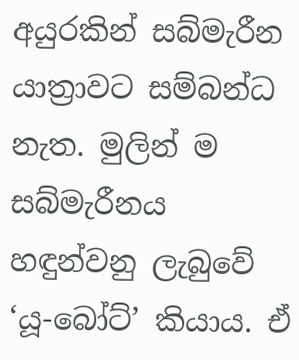අයුරකින් සබ්මැරීන යාත්‍රාවට සම්බන්ධ නැත. මුලින් ම සබ්මැරීනය හඳුන්වනු ලැබුවේ ‘යූ-බෝට්’ කියාය. ඒ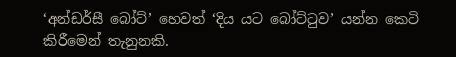‘අන්ඩර්සී බෝට්’ හෙවත් ‘දිය යට බෝට්ටුව’ යන්න කෙටි කිරීමෙන් තැනුනකි.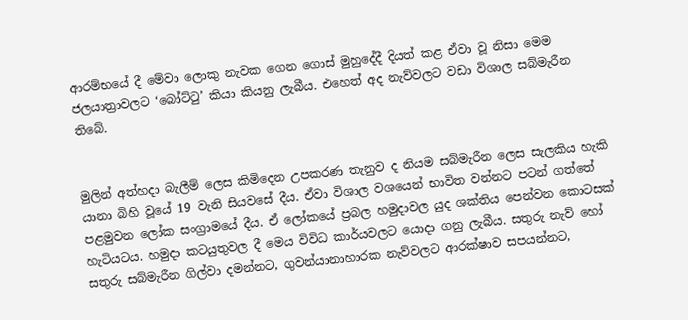ආරම්භයේ දී මේවා ලොකු නැවක ගෙන ගොස් මුහුදේදී දියත් කළ ඒවා වූ නිසා මෙම ජලයාත්‍රාවලට ‘බෝට්ටු’ කියා කියනු ලැබීය. එහෙත් අද නැව්වලට වඩා විශාල සබ්මැරීන තිබේ.


මුලින් අත්හදා බැලීම් ලෙස කිමිදෙන උපකරණ තැනුව ද නියම සබ්මැරීන ලෙස සැලකිය හැකි යානා බිහි වූයේ 19 වැනි සියවසේ දීය. ඒවා විශාල වශයෙන් භාවිත වන්නට පටන් ගත්තේ පළමුවන ලෝක සංග්‍රාමයේ දීය. ඒ ලෝකයේ ප්‍රබල හමුදාවල යුද ශක්තිය පෙන්වන කොටසක් හැටියටය. හමුදා කටයුතුවල දී මෙය විවිධ කාර්යවලට යොදා ගනු ලැබීය. සතුරු නැව් හෝ සතුරු සබ්මැරීන ගිල්වා දමන්නට, ගුවන්යානාහාරක නැව්වලට ආරක්ෂාව සපයන්නට,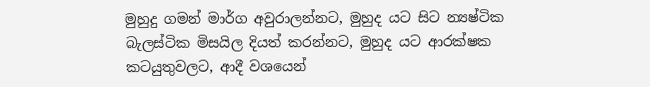මුහුදු ගමන් මාර්ග අවුරාලන්නට, මුහුද යට සිට න්‍යෂ්ටික බැලස්ටික මිසයිල දියත් කරන්නට, මුහුද යට ආරක්ෂක කටයුතුවලට, ආදී වශයෙන්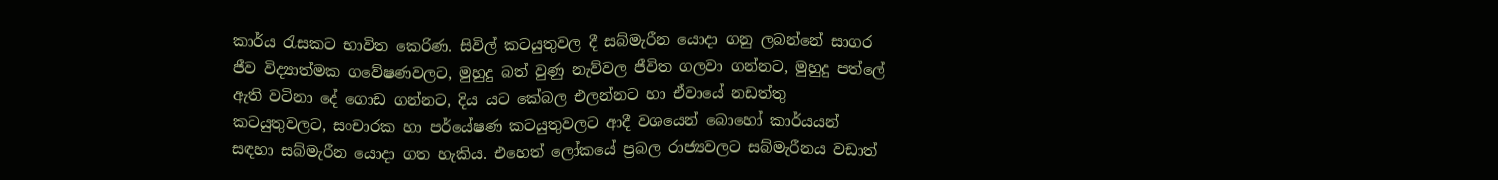කාර්ය රැසකට භාවිත කෙරිණ. සිවිල් කටයුතුවල දී සබ්මැරීන යොදා ගනු ලබන්නේ සාගර ජීව විද්‍යාත්මක ගවේෂණවලට, මුහුදු බත් වුණු නැව්වල ජීවිත ගලවා ගන්නට, මුහුදු පත්ලේ ඇති වටිනා දේ ගොඩ ගන්නට, දිය යට කේබල එලන්නට හා ඒවායේ නඩත්තු කටයුතුවලට, සංචාරක හා පර්යේෂණ කටයුතුවලට ආදී වශයෙන් බොහෝ කාර්යයන් සඳහා සබ්මැරීන යොදා ගත හැකිය. එහෙත් ලෝකයේ ප්‍රබල රාජ්‍යවලට සබ්මැරීනය වඩාත්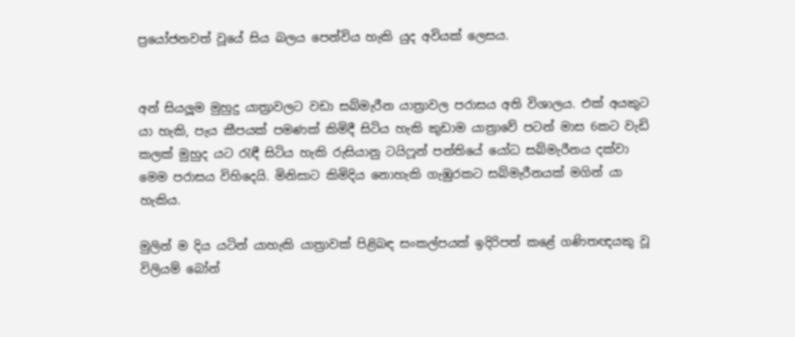ප්‍රයෝජනවත් වූයේ සිය බලය පෙන්විය හැකි යුද අවියක් ලෙසය.


අන් සියලූම මුහුදු යාත්‍රාවලට වඩා සබ්මැරීන යාත්‍රාවල පරාසය අති විශාලය. එක් අයකුට යා හැකි, පැය කීපයක් පමණක් කිමිදී සිටිය හැකි කුඩාම යාත්‍රාවේ පටන් මාස 6කට වැඩි කලක් මුහුද යට රැඳී සිටිය හැකි රුසියානු ටයිෆූන් පන්තියේ යෝධ සබ්මැරීනය දක්වා මෙම පරාසය විහිදෙයි. මිනිසාට කිමිදිය නොහැකි ගැඹුරකට සබ්මැරීනයක් මගින් යා හැකිය.

මුලින් ම දිය යටින් යාහැකි යාත්‍රාවක් පිළිබඳ සංකල්පයක් ඉදිරිපත් කළේ ගණිතඥයකු වූ විලියම් බෝන්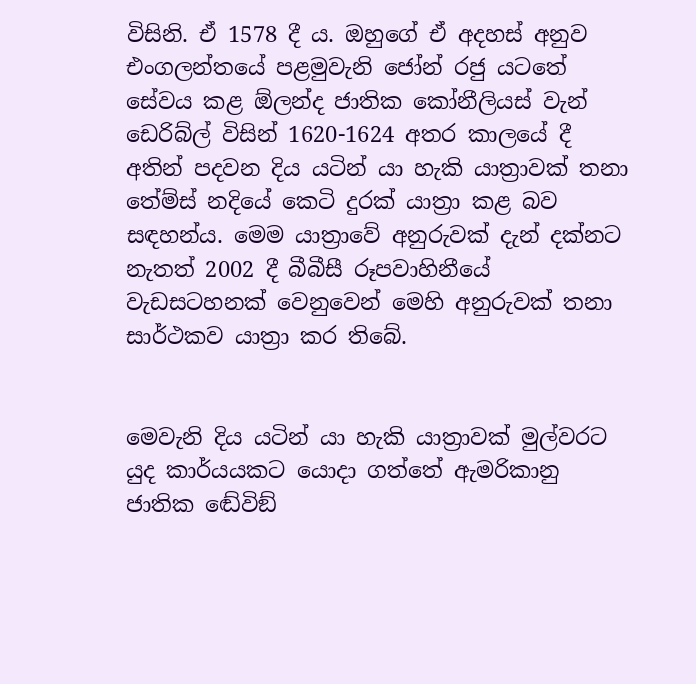විසිනි. ඒ 1578 දී ය. ඔහුගේ ඒ අදහස් අනුව එංගලන්තයේ පළමුවැනි ජෝන් රජු යටතේ සේවය කළ ඕලන්ද ජාතික කෝනීලියස් වැන් ඩෙරිබ්ල් විසින් 1620-1624 අතර කාලයේ දී අතින් පදවන දිය යටින් යා හැකි යාත්‍රාවක් තනා තේම්ස් නදියේ කෙටි දුරක් යාත්‍රා කළ බව සඳහන්ය. මෙම යාත්‍රාවේ අනුරුවක් දැන් දක්නට නැතත් 2002 දී බීබීසී රූපවාහිනීයේ වැඩසටහනක් වෙනුවෙන් මෙහි අනුරුවක් තනා සාර්ථකව යාත්‍රා කර තිබේ.


මෙවැනි දිය යටින් යා හැකි යාත්‍රාවක් මුල්වරට යුද කාර්යයකට යොදා ගත්තේ ඇමරිකානු ජාතික ඬේවිඞ්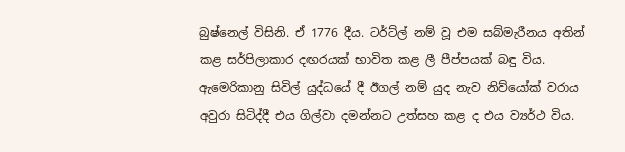බුෂ්නෙල් විසිනි. ඒ 1776 දීය. ටර්ට්ල් නම් වූ එම සබ්මැරීනය අතින් කළ සර්පිලාකාර දඟරයක් භාවිත කළ ලී පීප්පයක් බඳු විය. ඇමෙරිකානු සිවිල් යුද්ධයේ දී ඊගල් නම් යුද නැව නිව්යෝක් වරාය අවුරා සිටිද්දී එය ගිල්වා දමන්නට උත්සහ කළ ද එය ව්‍යර්ථ විය.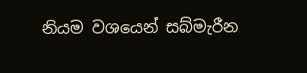නියම වශයෙන් සබ්මැරීන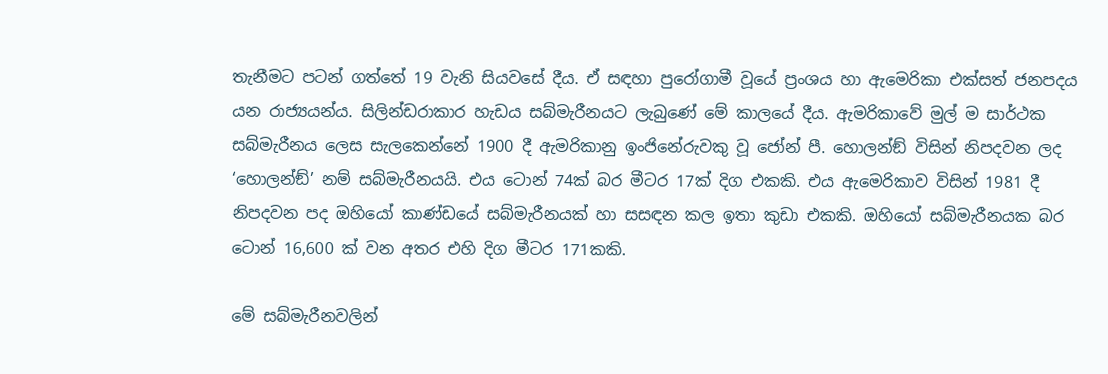තැනීමට පටන් ගත්තේ 19 වැනි සියවසේ දීය. ඒ සඳහා පුරෝගාමී වූයේ ප්‍රංශය හා ඇමෙරිකා එක්සත් ජනපදය යන රාජ්‍යයන්ය. සිලින්ඩරාකාර හැඩය සබ්මැරීනයට ලැබුණේ මේ කාලයේ දීය. ඇමරිකාවේ මුල් ම සාර්ථක සබ්මැරීනය ලෙස සැලකෙන්නේ 1900 දී ඇමරිකානු ඉංජිනේරුවකු වූ ජෝන් පී. හොලන්ඞ් විසින් නිපදවන ලද ‘හොලන්ඞ්’ නම් සබ්මැරීනයයි. එය ටොන් 74ක් බර මීටර 17ක් දිග එකකි. එය ඇමෙරිකාව විසින් 1981 දී නිපදවන පද ඔහියෝ කාණ්ඩයේ සබ්මැරීනයක් හා සසඳන කල ඉතා කුඩා එකකි. ඔහියෝ සබ්මැරීනයක බර ටොන් 16,600 ක් වන අතර එහි දිග මීටර 171කකි.

මේ සබ්මැරීනවලින්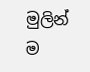මුලින් ම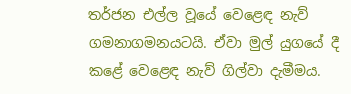තර්ජන එල්ල වූයේ වෙළෙඳ නැව් ගමනාගමනයටයි. ඒවා මුල් යුගයේ දී කළේ වෙළෙඳ නැව් ගිල්වා දැමීමය.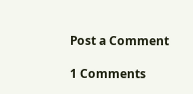Post a Comment

1 Comments